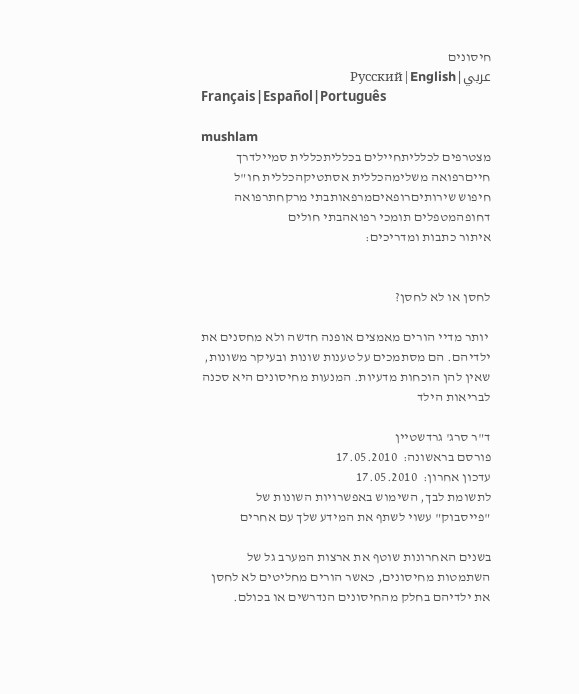חיסונים
عربي|Русский|English
Français|Español|Português

mushlam
מצטרפים לכלליתחיילים בכלליתכללית סמיילדרך חייםרפואה משלימהכללית אסתטיקהכללית חו"ל
חיפוש שירותיםרופאיםמרפאותבתי מרקחתרפואה דחופהמטפלים תומכי רפואהבתי חולים
איתור כתבות ומדריכים:


לחסן או לא לחסן?

 יותר מדיי הורים מאמצים אופנה חדשה ולא מחסנים את ילדיהם. הם מסתמכים על טענות שונות ובעיקר משונות, שאין להן הוכחות מדעיות. המנעות מחיסונים היא סכנה לבריאות הילד

ד"ר סרג' גרדשטיין
פורסם בראשונה:  17.05.2010
עדכון אחרון:  17.05.2010
לתשומת לבך, השימוש באפשרויות השונות של "פייסבוק" עשוי לשתף את המידע שלך עם אחרים

בשנים האחרונות שוטף את ארצות המערב גל של השתמטות מחיסונים, כאשר הורים מחליטים לא לחסן את ילדיהם בחלק מהחיסונים הנדרשים או בכולם.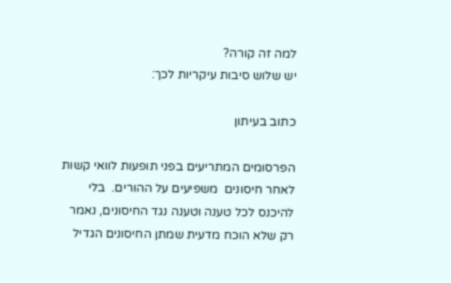למה זה קורה?
יש שלוש סיבות עיקריות לכך:

כתוב בעיתון

הפרסומים המתריעים בפני תופעות לוואי קשות לאחר חיסונים  משפיעים על ההורים.  בלי להיכנס לכל טענה וטענה נגד החיסונים, נאמר רק שלא הוכח מדעית שמתן החיסונים הגדיל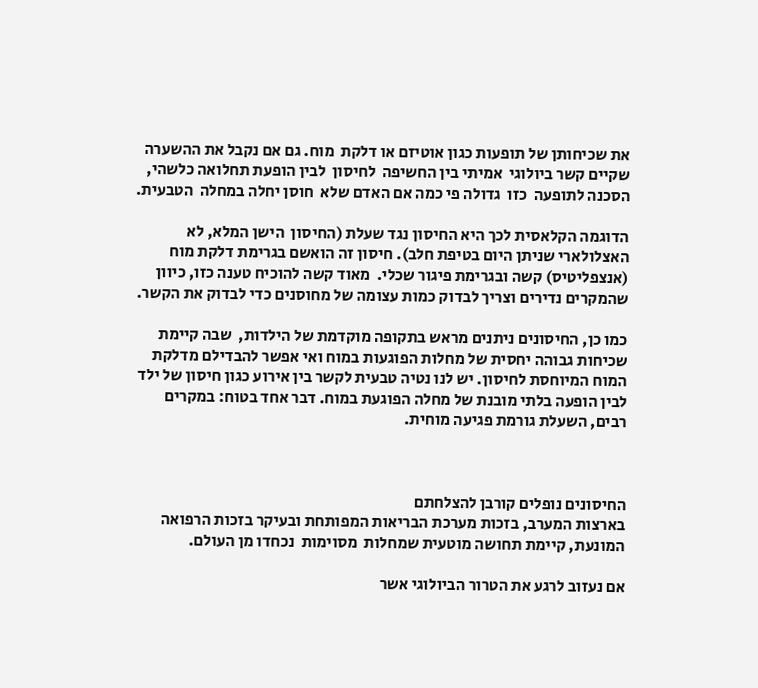את שכיחותן של תופעות כגון אוטיזם או דלקת  מוח. גם אם נקבל את ההשערה  שקיים קשר ביולוגי  אמיתי בין החשיפה  לחיסון  לבין הופעת תחלואה כלשהי, הסכנה לתופעה  כזו  גדולה פי כמה אם האדם שלא  חוסן יחלה במחלה  הטבעית.

הדוגמה הקלאסית לכך היא החיסון נגד שעלת (החיסון  הישן המלא, לא האצלולארי שניתן היום בטיפת חלב). חיסון זה הואשם בגרימת דלקת מוח (אנצפליטיס) קשה ובגרימת פיגור שכלי.  מאוד קשה להוכיח טענה כזו, כיוון שהמקרים נדירים וצריך לבדוק כמות עצומה של מחוסנים כדי לבדוק את הקשר.

כמו כן, החיסונים ניתנים מראש בתקופה מוקדמת של הילדות,  שבה קיימת שכיחות גבוהה יחסית של מחלות הפוגעות במוח ואי אפשר להבדילם מדלקת המוח המיוחסת לחיסון. יש לנו נטיה טבעית לקשר בין אירוע כגון חיסון של ילד לבין הופעה בלתי מובנת של מחלה הפוגעת במוח. דבר אחד בטוח: במקרים רבים, השעלת גורמת פגיעה מוחית.



החיסונים נופלים קורבן להצלחתם
בארצות המערב, בזכות מערכת הבריאות המפותחת ובעיקר בזכות הרפואה המונעת, קיימת תחושה מוטעית שמחלות  מסוימות  נכחדו מן העולם.

אם נעזוב לרגע את הטרור הביולוגי אשר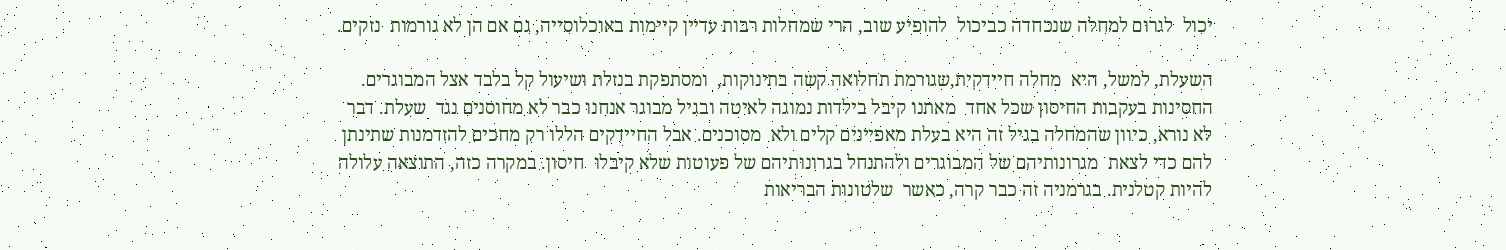יכול  לגרום למחלה שנכחדה כביכול  להופיע שוב, הרי שמחלות רבות עדיין קיימות באוכלוסייה, גם אם הן לא גורמות  נזקים.

השעלת, למשל, היא  מחלה חיידקית,שגורמת תחלואה קשה בתינוקות,  ומסתפקת בנזלת ושיעול קל בלבד אצל המבוגרים. החסינות בעקבות החיסון שכל אחד  מאתנו קיבל בילדות נמוגה לאיטה ובגיל מבוגר אנחנו כבר לא מחוסנים נגד  שעלת. דבר לא נורא, כיוון שהמחלה בגיל זה היא בעלת מאפיינים קלים ולא  מסוכנים. אבל החיידקים הללו רק מחכים להזדמנות שתינתן להם כדי לצאת  מגרונותיהם של המבוגרים ולהתנחל בגרונותיהם של פעוטות שלא קיבלו  חיסון. במקרה כזה, התוצאה עלולה להיות קטלנית. בגרמניה זה כבר קרה, כאשר  שלטונות הבריאות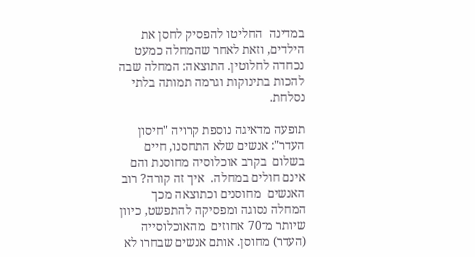במדינה  החליטו להפסיק לחסן את הילדים, וזאת לאחר שהמחלה כמעט נכחדה לחלוטין. התוצאה: המחלה שבה להכות בתינוקות וגרמה תמותה בלתי  נסלחת.

תופעה מדאיגה נוספת קרויה "חיסון העדר": אנשים שלא התחסנו, חיים בשלום  בקרב אוכלוסיה מחוסנת והם אינם חולים במחלה.  איך זה קורה? רוב האנשים  מחוסנים וכתוצאה מכך המחלה נסוגה ומפסיקה להתפשט, כיוון שיותר מ־70 אחוזים  מהאוכלוסייה (העדר) מחוסן. אותם אנשים שבחרו לא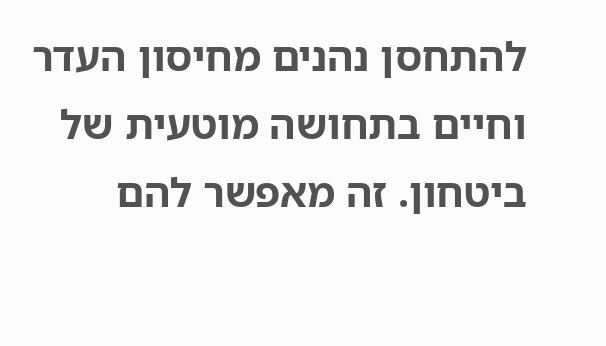להתחסן נהנים מחיסון העדר וחיים בתחושה מוטעית של ביטחון. זה מאפשר להם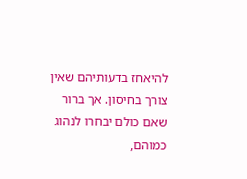להיאחז בדעותיהם שאין  צורך בחיסון. אך ברור שאם כולם יבחרו לנהוג כמוהם,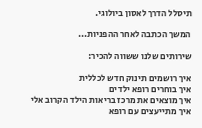תיסלל הדרך לאסון ביולוגי.

המשך הכתבה לאחר ההפניות...

שירותים שלנו ששווה להכיר:

איך רושמים תינוק חדש לכללית
איך בוחרים רופא ילדים
איך מוצאים את מרכז בריאות הילד הקרוב אלי
איך מתייעצים עם רופא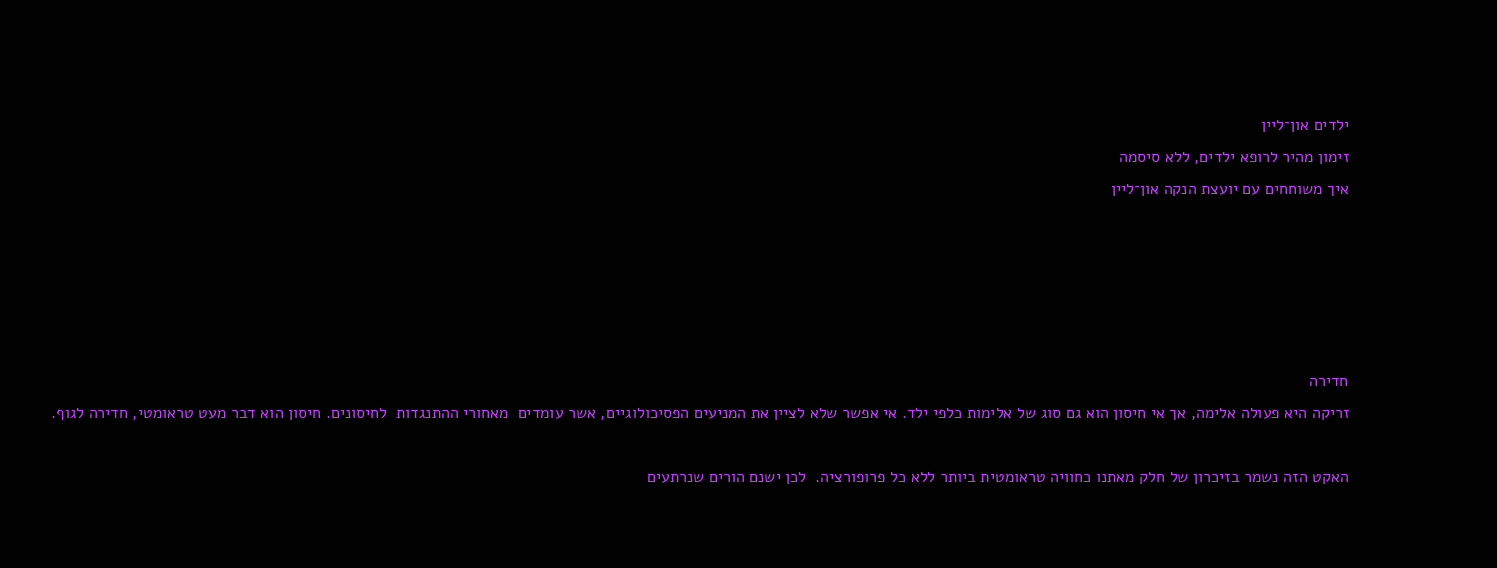ילדים און־ליין
זימון מהיר לרופא ילדים, ללא סיסמה
איך משוחחים עם יועצת הנקה און־ליין





חדירה
זריקה היא פעולה אלימה, אך אי חיסון הוא גם סוג של אלימות כלפי ילד. אי אפשר שלא לציין את המניעים הפסיכולוגיים, אשר עומדים  מאחורי ההתנגדות  לחיסונים. חיסון הוא דבר מעט טראומטי, חדירה לגוף.

האקט הזה נשמר בזיכרון של חלק מאתנו כחוויה טראומטית ביותר ללא כל פרופורציה.  לכן ישנם הורים שנרתעים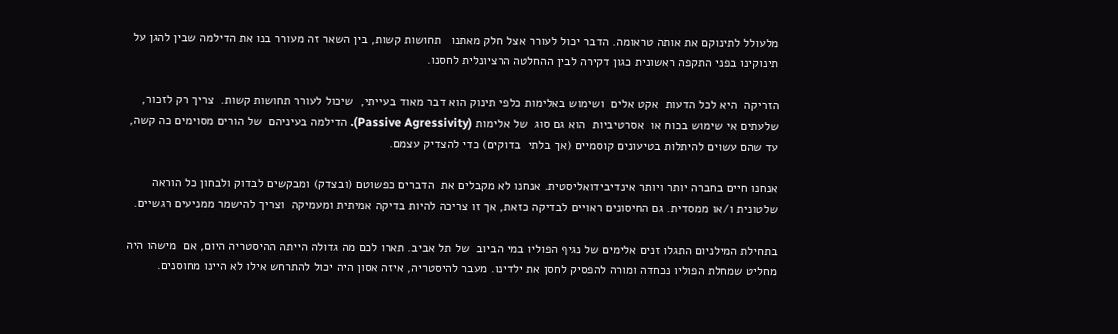מלעולל לתינוקם את אותה טראומה. הדבר יכול לעורר אצל חלק מאתנו   תחושות קשות, בין השאר זה מעורר בנו את הדילמה שבין להגן על תינוקינו בפני התקפה ראשונית כגון דקירה לבין ההחלטה הרציונלית לחסנו.

הזריקה  היא לכל הדעות  אקט אלים  ושימוש באלימות כלפי תינוק הוא דבר מאוד בעייתי,  שיכול לעורר תחושות קשות.  צריך רק לזכור, שלעתים אי שימוש בכוח או  אסרטיביות  הוא גם סוג  של אלימות (Passive Agressivity). הדילמה בעיניהם  של הורים מסוימים כה קשה, עד שהם עשוים להיתלות בטיעונים קוסמיים (אך בלתי  בדוקים) כדי להצדיק עצמם.

אנחנו חיים בחברה יותר ויותר אינדיבידואליסטית. אנחנו לא מקבלים את  הדברים כפשוטם (ובצדק) ומבקשים לבדוק ולבחון כל הוראה שלטונית ו/או ממסדית. גם החיסונים ראויים לבדיקה כזאת, אך זו צריכה להיות בדיקה אמיתית ומעמיקה  וצריך להישמר ממניעים רגשיים.

בתחילת המילניום התגלו זנים אלימים של נגיף הפוליו במי הביוב  של תל אביב. תארו לכם מה גדולה הייתה ההיסטריה היום, אם  מישהו היה מחליט שמחלת הפוליו נכחדה ומורה להפסיק לחסן את ילדינו. מעבר להיסטריה, איזה אסון היה יכול להתרחש אילו לא היינו מחוסנים.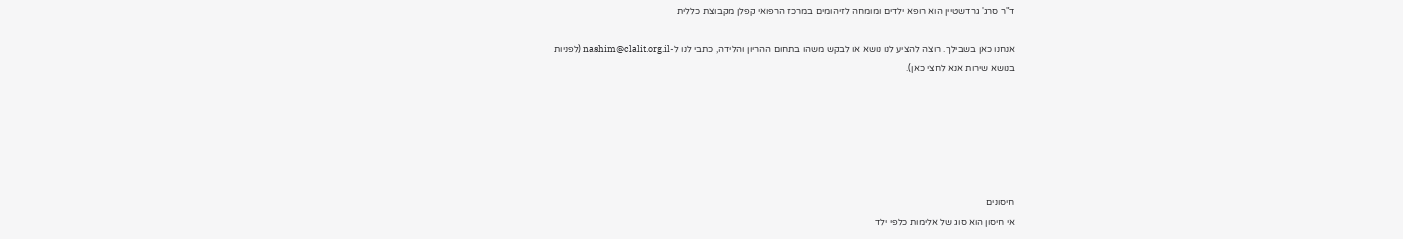ד"ר סרג' גרדשטיין הוא רופא ילדים ומומחה לזיהומים במרכז הרפואי קפלן מקבוצת כללית

אנחנו כאן בשבילך. רוצה להציע לנו נושא או לבקש משהו בתחום ההריון והלידה, כתבי לנו ל-nashim@clalit.org.il (לפניות
בנושא שירות אנא לחצי כאן).






חיסונים
אי חיסון הוא סוג של אלימות כלפי ילד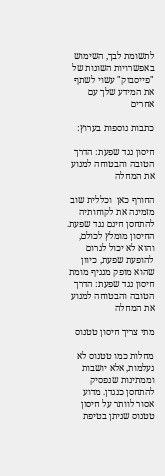לתשומת לבך, השימוש באפשרויות השונות של "פייסבוק" עשוי לשתף את המידע שלך עם אחרים

כתבות נוספות בערוץ:

חיסון נגד שפעת: הדרך הטובה והבטוחה למנוע את המחלה

החורף כאן  וכללית שוב מזמינה את לקוחותיה להתחסן חינם נגד שפעת. החיסון מומלץ לכולם, והוא לא יכול לגרום להופעת שפעת, כיוון שהוא מופק מנגיף מומת
חיסון נגד שפעת: הדרך הטובה והבטוחה למנוע את המחלה

מתי צריך חיסון טטנוס

מחלות כמו טטנוס לא נעלמות, אלא יושבות וממתינות שנפסיק להתחסן כנגדן. מדוע אסור לוותר על חיסון טטנוס שניתן בטיפת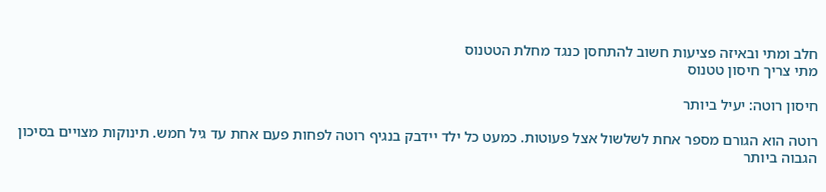חלב ומתי ובאיזה פציעות חשוב להתחסן כנגד מחלת הטטנוס
מתי צריך חיסון טטנוס

חיסון רוטה: יעיל ביותר

רוטה הוא הגורם מספר אחת לשלשול אצל פעוטות. כמעט כל ילד יידבק בנגיף רוטה לפחות פעם אחת עד גיל חמש. תינוקות מצויים בסיכון הגבוה ביותר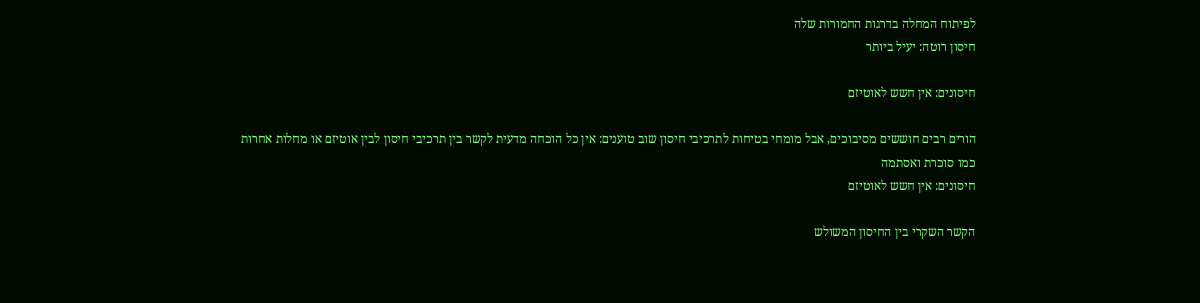לפיתוח המחלה בדרגות החמורות שלה
חיסון רוטה: יעיל ביותר

חיסונים: אין חשש לאוטיזם

הורים רבים חוששים מסיבוכים, אבל מומחי בטיחות לתרכיבי חיסון שוב טוענים: אין כל הוכחה מדעית לקשר בין תרכיבי חיסון לבין אוטיזם או מחלות אחרות  כמו סוכרת ואסתמה
חיסונים: אין חשש לאוטיזם

הקשר השקרי בין החיסון המשולש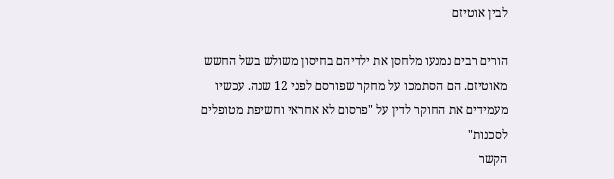לבין אוטיזם

הורים רבים נמנעו מלחסן את ילדיהם בחיסון משולש בשל החשש מאוטיזם. הם הסתמכו על מחקר שפורסם לפני 12 שנה. עכשיו מעמידים את החוקר לדין על "פרסום לא אחראי וחשיפת מטופלים לסכנות"
הקשר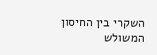השקרי בין החיסון המשולש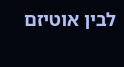לבין אוטיזם